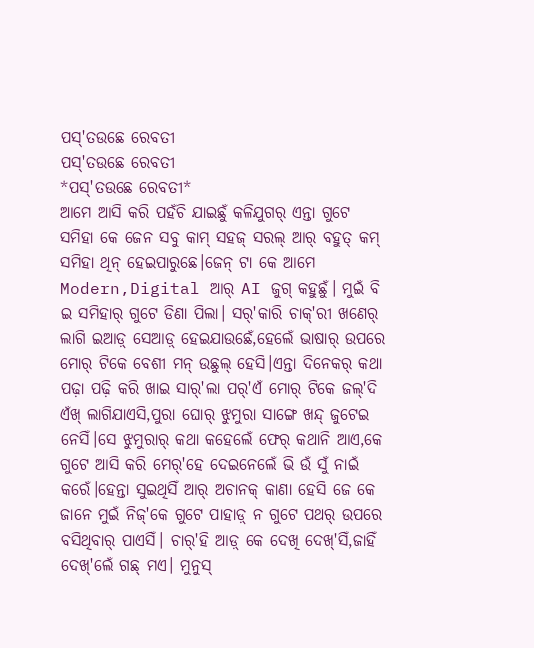ପସ୍'ତଉଛେ ରେବତୀ
ପସ୍'ତଉଛେ ରେବତୀ
*ପସ୍'ତଉଛେ ରେବତୀ*
ଆମେ ଆସି କରି ପହଁଚି ଯାଇଛୁଁ କଳିଯୁଗର୍ ଏନ୍ତା ଗୁଟେ ସମିହା କେ ଜେନ ସବୁ କାମ୍ ସହଜ୍ ସରଲ୍ ଆର୍ ବହୁତ୍ କମ୍ ସମିହା ଥିନ୍ ହେଇପାରୁଛେ।ଜେନ୍ ଟା କେ ଆମେ Modern,Digital ଆର୍ AI ଜୁଗ୍ କହୁଛୁଁ। ମୁଇଁ ବି ଇ ସମିହାର୍ ଗୁଟେ ଡିଣା ପିଲା। ସର୍'କାରି ଚାକ୍'ରୀ ଖଣେର୍ ଲାଗି ଇଆଡ଼୍ ସେଆଡ଼୍ ହେଇଯାଉଛେଁ,ହେଲେଁ ଭାଷାର୍ ଉପରେ ମୋର୍ ଟିକେ ବେଶୀ ମନ୍ ଉଛୁଲ୍ ହେସି।ଏନ୍ତା ଦିନେକର୍ କଥା ପଢ଼ା ପଢ଼ି କରି ଖାଇ ସାର୍'ଲା ପର୍'ଏଁ ମୋର୍ ଟିକେ ଜଲ୍'ଦି ଏଁଖ୍ ଲାଗିଯାଏସି,ପୁରା ଘୋର୍ ଝୁମୁରା ସାଙ୍ଗେ ଖନ୍ଦ୍ ଜୁଟେଇ ନେସିଁ।ସେ ଝୁମୁରାର୍ କଥା କହେଲେଁ ଫେର୍ କଥାନି ଆଏ,କେ ଗୁଟେ ଆସି କରି ମେର୍'ହେ ଦେଇନେଲେଁ ଭି ଉଁ ସୁଁ ନାଇଁ କରେଁ।ହେନ୍ତା ସୁଇଥିସିଁ ଆର୍ ଅଚାନକ୍ କାଣା ହେସି ଜେ କେ ଜାନେ ମୁଇଁ ନିଜ୍'କେ ଗୁଟେ ପାହାଡ଼୍ ନ ଗୁଟେ ପଥର୍ ଉପରେ ବସିଥିବାର୍ ପାଏସିଁ। ଚାର୍'ହି ଆଡ଼୍ କେ ଦେଖି ଦେଖ୍'ସିଁ,ଜାହିଁ ଦେଖ୍'ଲେଁ ଗଛ୍ ମଏ। ମୁନୁସ୍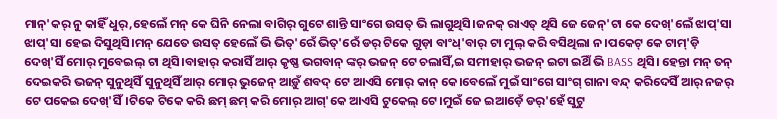ମାନ୍'କର୍ ନୁ କାହିଁ ଧୁର୍,ହେଲେଁ ମନ୍ କେ ଘିନି ନେଲା ବାଗିର୍ ଗୁଟେ ଶାନ୍ତି ସାଂଗେ ଉସତ୍ ଭି ଲାଗୁଥିସି।ଜନକ୍ ରାଏତ୍ ଥିସି ଜେ ଜେନ୍'ଟା କେ ଦେଖ୍'ଲେଁ ଝାପ୍'ସା ଝାପ୍'ସା ହେଇ ଦିସୁଥିସି।ମନ୍ ଯେତେ ଉସତ୍ ହେଲେଁ ଭି ଭିତ୍'ରେଁ ଭିତ୍'ରେଁ ଡର୍ ଟିକେ ଗୁଡ଼ା ବାଂଧ୍'ବାର୍ ଟା ମୁଲ୍ କରି ବସିଥିଲା ନ।ପକେଟ୍ କେ ଟାମ୍'ଡ଼ି ଦେଖ୍'ସିଁ ମୋର୍ ମୁବେଇଲ୍ ଟା ଥିସି।ବାହାର୍ କରାସିଁ ଆର୍ କୃଷ୍ଣ ଭଗବାନ୍ ଙ୍କର୍ ଭଜନ୍ ଟେ ଚଲାସିଁ,ଇ ସମୀହାର୍ ଭଜନ୍ ଇଟା ଇଥିଁ ଭି BASS ଥିସି। ହେନ୍ତା ମନ୍ ତନ୍ ଦେଇକରି ଭଜନ୍ ସୁନୁଥିସିଁ ସୁନୁଥିସିଁ ଆର୍ ମୋର୍ ଭୁଜେନ୍ ଆଡ଼ୁଁ ଶବଦ୍ ଟେ ଆଏସି ମୋର୍ କାନ୍ କେ।ବେଲେଁ ମୁଇଁ ସାଂଗେ ସାଂଗ୍ ଗାନା ବନ୍ଦ୍ କରିଦେସିଁ ଆର୍ ନଜର୍ ଟେ ପକେଇ ଦେଖ୍'ସିଁ।ଟିକେ ଟିକେ କରି ଛମ୍ ଛମ୍ କରି ମୋର୍ ଆଗ୍'କେ ଆଏସି ଟୁକେଲ୍ ଟେ।ମୁଇଁ ଜେ ଇଆଡ଼େଁ ଡର୍'ହେଁ ସୁଟୁ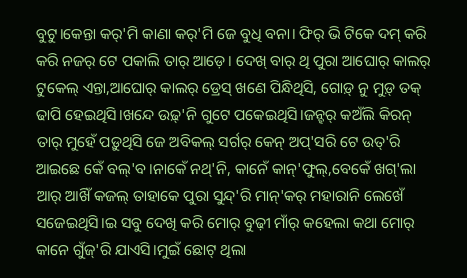ବୁଟୁ।କେନ୍ତା କର୍'ମି କାଣା କର୍'ମି ଜେ ବୁଧି ବନା। ଫିର୍ ଭି ଟିକେ ଦମ୍ କରି କରି ନଜର୍ ଟେ ପକାଲି ତାର୍ ଆଡ଼େ। ଦେଖ୍ ବାର୍ ଥି ପୁରା ଆଘୋର୍ କାଲର୍ ଟୁକେଲ୍ ଏନ୍ତା,ଆଘୋର୍ କାଲର୍ ଡ୍ରେସ୍ ଖଣେ ପିନ୍ଧିଥିସି, ଗୋଡ଼୍ ନୁ ମୁଡ଼୍ ତକ୍ ଢାପି ହେଇଥିସି।ଖନ୍ଦେ ଉଢ଼୍'ନି ଗୁଟେ ପକେଇଥିସି।ଜନ୍ହର୍ କଅଁଲି କିରନ୍ ତାର୍ ମୁହେଁ ପଡ଼ୁଥିସି ଜେ ଅବିକଲ୍ ସର୍ଗର୍ କେନ୍ ଅପ୍'ସରି ଟେ ଉତ୍'ରି ଆଇଛେ କେଁ ବଲ୍'ବ।ନାକେଁ ନଥ୍'ନି, କାନେଁ କାନ୍'ଫୁଲ୍,ବେକେଁ ଖଗ୍'ଲା ଆର୍ ଆଖିଁ କଜଲ୍ ତାହାକେ ପୁରା ସୁନ୍ଦ୍'ରି ମାନ୍'କର୍ ମହାରାନି ଲେଖେଁ ସଜେଇଥିସି।ଇ ସବୁ ଦେଖି କରି ମୋର୍ ବୁଢ଼ୀ ମାଁର୍ କହେଲା କଥା ମୋର୍ କାନେ ଗୁଁଜ୍'ରି ଯାଏସି।ମୁଇଁ ଛୋଟ୍ ଥିଲା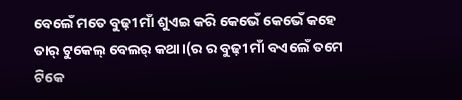ବେଲେଁ ମତେ ବୁଢ଼ୀ ମାଁ ଶୁଏଇ କରି କେଭେଁ କେଭେଁ କହେ ତାର୍ ଟୁକେଲ୍ ବେଲର୍ କଥା।(ର ର ବୁଢ଼ୀ ମାଁ ବଏଲେଁ ତମେ ଟିକେ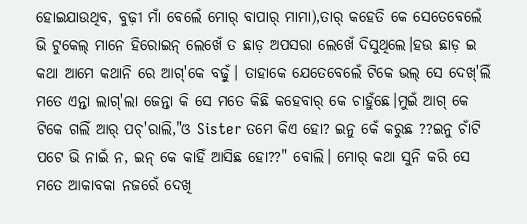ହୋଇଯାଉଥିବ, ବୁଢ଼ୀ ମାଁ ବେଲେଁ ମୋର୍ ବାପାର୍ ମାମା),ତାର୍ କହେତି କେ ସେତେବେଲେଁ ଭି ଟୁକେଲ୍ ମାନେ ହିରୋଇନ୍ ଲେଖେଁ ତ ଛାଡ଼ ଅପସରା ଲେଖେଁ ଦିସୁଥିଲେ।ହଉ ଛାଡ଼ ଇ କଥା ଆମେ କଥାନି ରେ ଆଗ୍'କେ ବଢ଼ୁଁ। ତାହାକେ ଯେତେବେଲେଁ ଟିକେ ଭଲ୍ ସେ ଦେଖ୍'ଲିଁ ମତେ ଏନ୍ତା ଲାଗ୍'ଲା ଜେନ୍ତା କି ସେ ମତେ କିଛି କହେବାର୍ କେ ଚାହୁଁଛେ।ମୁଇଁ ଆଗ୍ କେ ଟିକେ ଗଲିଁ ଆର୍ ପଚ୍'ରାଲି,"ଓ Sister ତମେ କିଏ ହୋ? ଇନୁ କେଁ କରୁଛ ??ଇନୁ ଚାଁଟି ପଟେ ଭି ନାଇଁ ନ, ଇନ୍ କେ କାହିଁ ଆସିଛ ହୋ??" ବୋଲି। ମୋର୍ କଥା ସୁନି କରି ସେ ମତେ ଆକାବକା ନଜରେଁ ଦେଖି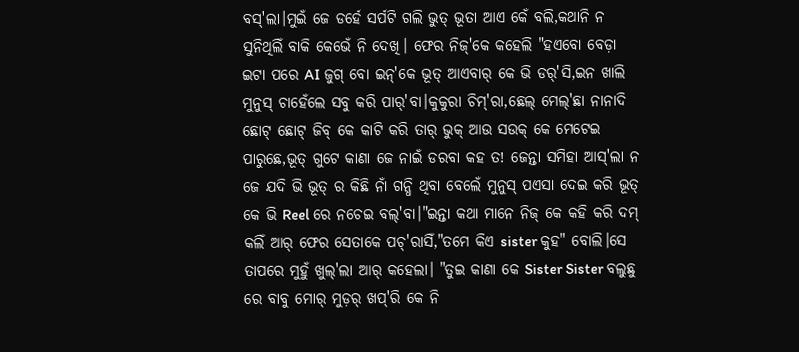ବସ୍'ଲା।ମୁଇଁ ଜେ ଡର୍ହେ ସର୍ପଟି ଗଲି ଭୁତ୍ ଭୂତା ଆଏ କେଁ ବଲି,କଥାନି ନ ସୁନିଥିଲିଁ ବାକି କେଭେଁ ନି ଦେଖି। ଫେର ନିଜ୍'କେ କହେଲି "ହଏବୋ ବେଡ଼ା ଇଟା ପରେ AI ଜୁଗ୍ ବୋ ଇନ୍'କେ ଭୂତ୍ ଆଏବାର୍ କେ ଭି ଡର୍'ସି,ଇନ ଖାଲି ମୁନୁସ୍ ଚାହେଁଲେ ସବୁ କରି ପାର୍'ବା।କୁକୁରା ଚିମ୍'ରା,ଛେଲ୍ ମେଲ୍'ଛା ନାନାଦି ଛୋଟ୍ ଛୋଟ୍ ଜିବ୍ କେ କାଟି କରି ତାର୍ ଭୁକ୍ ଆଉ ସଉକ୍ କେ ମେଟେଇ ପାରୁଛେ,ଭୂତ୍ ଗୁଟେ କାଣା ଜେ ନାଇଁ ଡରବା କହ ତ! ଜେନ୍ତା ସମିହା ଆସ୍'ଲା ନ ଜେ ଯଦି ଭି ଭୂତ୍ ର କିଛି ନାଁ ଗନ୍ଧି ଥିବା ବେଲେଁ ମୁନୁସ୍ ପଏସା ଦେଇ କରି ଭୂତ୍ କେ ଭି Reel ରେ ନଚେଇ ବଲ୍'ବା।"ଇନ୍ତା କଥା ମାନେ ନିଜ୍ କେ କହି କରି ଦମ୍ କଲିଁ ଆର୍ ଫେର ସେତାକେ ପଚ୍'ରାସିଁ,"ତମେ କିଏ sister କୁହ" ବୋଲି।ସେ ତାପରେ ମୁହୁଁ ଖୁଲ୍'ଲା ଆର୍ କହେଲା। "ତୁଇ କାଣା କେ Sister Sister ବଲୁଛୁ ରେ ବାବୁ ମୋର୍ ମୁଡ଼ର୍ ଖପ୍'ରି କେ ନି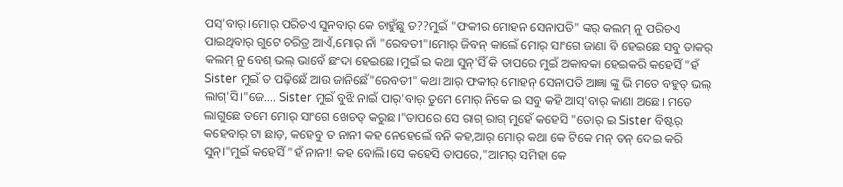ପସ୍'ବାର୍।ମୋର୍ ପରିଚଏ ସୁନବାର୍ କେ ଚାହୁଁଛୁ ତ??ମୁଇଁ "ଫକୀର ମୋହନ ସେନାପତି" ଙ୍କର୍ କଲମ୍ ନୁ ପରିଚଏ ପାଇଥିବାର୍ ଗୁଟେ ଚରିତ୍ର ଆଏଁ,ମୋର୍ ନାଁ "ରେବତୀ"।ମୋର୍ ଜିବନ୍ କାଲେଁ ମୋର୍ ସାଂଗେ ଜାଣା ବି ହେଇଛେ ସବୁ ତାକର୍ କଲମ୍ ନୁ ବେଶ୍ ଭଲ୍ ଭାବେଁ ଛଂଦା ହେଇଛେ।ମୁଇଁ ଇ କଥା ସୁନ୍'ସିଁ କି ତାପରେ ମୁଇଁ ଅକାବକା ହେଇକରି କହେସିଁ "ହଁ Sister ମୁଇଁ ତ ପଢ଼ିଛେଁ ଆଉ ଜାନିଛେଁ"ରେବତୀ" କଥା ଆର୍ ଫକୀର୍ ମୋହନ୍ ସେନାପତି ଆଜ୍ଞା ଙ୍କୁ ଭି ମତେ ବହୁତ୍ ଭଲ୍ ଲାଗ୍'ସି।"ଜେ.... Sister ମୁଇଁ ବୁଝି ନାଇଁ ପାର୍'ବାର୍ ତୁମେ ମୋର୍ ନିକେ ଇ ସବୁ କହି ଆସ୍'ବାର୍ କାଣା ଅଛେ। ମତେ ଲାଗୁଛେ ତମେ ମୋର୍ ସାଂଗେ ଖେଚଡ୍ କରୁଛ।"ତାପରେ ସେ ରାଗ୍ ରାଗ୍ ମୁହେଁ କହେସି "ତୋର୍ ଇ Sister ବିଷ୍ଟର୍ କହେବାର୍ ଟା ଛାଡ଼, କହେବୁ ତ ନାନୀ କହ ନେହେଲେଁ ବନି କହ,ଆର୍ ମୋର୍ କଥା କେ ଟିକେ ମନ୍ ତନ୍ ଦେଇ କରି ସୁନ୍।"ମୁଇଁ କହେସିଁ "ହଁ ନାନୀ! କହ ବୋଲି।ସେ କହେସି ତାପରେ,"ଆମର୍ ସମିହା କେ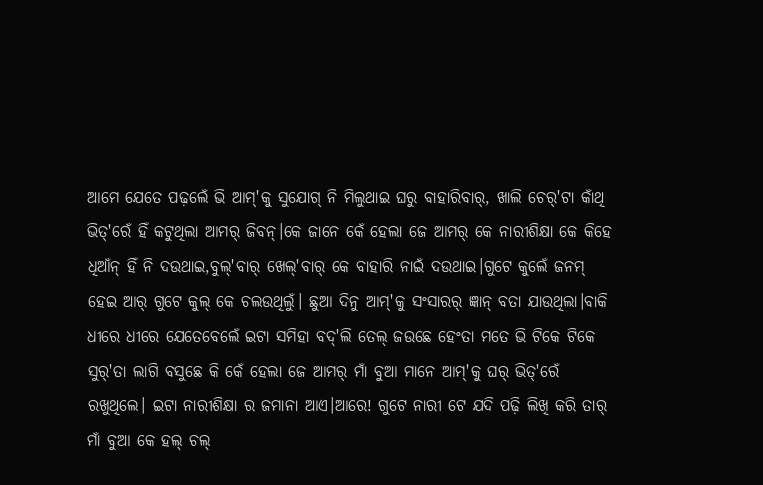ଆମେ ଯେତେ ପଢ଼ଲେଁ ଭି ଆମ୍'କୁ ସୁଯୋଗ୍ ନି ମିଲୁଥାଇ ଘରୁ ବାହାରିବାର୍, ଖାଲି ଚେର୍'ଟା କାଁଥି ଭିତ୍'ରେଁ ହିଁ କଟୁଥିଲା ଆମର୍ ଜିବନ୍।କେ ଜାନେ କେଁ ହେଲା ଜେ ଆମର୍ କେ ନାରୀଶିକ୍ଷା କେ କିହେ ଧିଆଁନ୍ ହିଁ ନି ଦଉଥାଇ,ବୁଲ୍'ବାର୍ ଖେଲ୍'ବାର୍ କେ ବାହାରି ନାଇଁ ଦଉଥାଇ।ଗୁଟେ କୁଲେଁ ଜନମ୍ ହେଇ ଆର୍ ଗୁଟେ କୁଲ୍ କେ ଚଲଉଥିଲୁଁ। ଛୁଆ ଦିନୁ ଆମ୍'କୁ ସଂସାରର୍ ଜ୍ଞାନ୍ ବତା ଯାଉଥିଲା।ବାକି ଧୀରେ ଧୀରେ ଯେତେବେଲେଁ ଇଟା ସମିହା ବଦ୍'ଲି ତେଲ୍ ଜଉଛେ ହେଂତା ମତେ ଭି ଟିକେ ଟିକେ ସୁର୍'ତା ଲାଗି ବସୁଛେ କି କେଁ ହେଲା ଜେ ଆମର୍ ମାଁ ବୁଆ ମାନେ ଆମ୍'କୁ ଘର୍ ଭିତ୍'ରେଁ ରଖୁଥିଲେ। ଇଟା ନାରୀଶିକ୍ଷା ର ଜମାନା ଆଏ।ଆରେ! ଗୁଟେ ନାରୀ ଟେ ଯଦି ପଢ଼ି ଲିଖି କରି ତାର୍ ମାଁ ବୁଆ କେ ହଲ୍ ଚଲ୍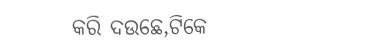କରି ଦଉଛେ,ଟିକେ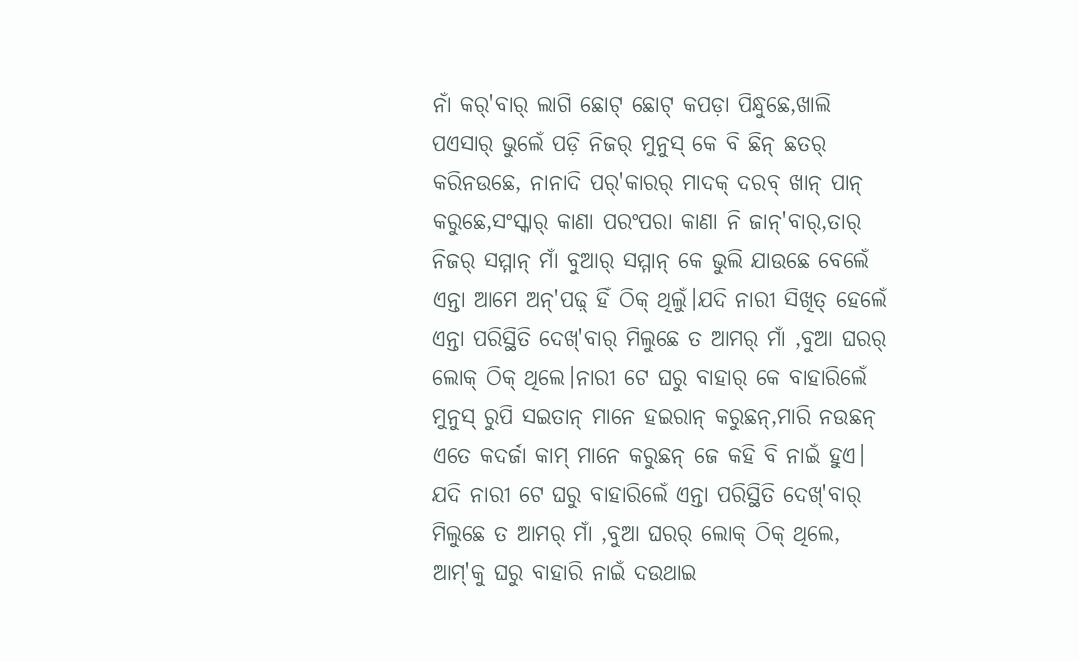ନାଁ କର୍'ବାର୍ ଲାଗି ଛୋଟ୍ ଛୋଟ୍ କପଡ଼ା ପିନ୍ଧୁଛେ,ଖାଲି ପଏସାର୍ ଭୁଲେଁ ପଡ଼ି ନିଜର୍ ମୁନୁସ୍ କେ ବି ଛିନ୍ ଛତର୍ କରିନଉଛେ, ନାନାଦି ପର୍'କାରର୍ ମାଦକ୍ ଦରବ୍ ଖାନ୍ ପାନ୍ କରୁଛେ,ସଂସ୍କାର୍ କାଣା ପରଂପରା କାଣା ନି ଜାନ୍'ବାର୍,ତାର୍ ନିଜର୍ ସମ୍ମାନ୍ ମାଁ ବୁଆର୍ ସମ୍ମାନ୍ କେ ଭୁଲି ଯାଉଛେ ବେଲେଁ ଏନ୍ତା ଆମେ ଅନ୍'ପଢ଼୍ ହିଁ ଠିକ୍ ଥିଲୁଁ।ଯଦି ନାରୀ ସିଖିତ୍ ହେଲେଁ ଏନ୍ତା ପରିସ୍ଥିତି ଦେଖ୍'ବାର୍ ମିଲୁଛେ ତ ଆମର୍ ମାଁ ,ବୁଆ ଘରର୍ ଲୋକ୍ ଠିକ୍ ଥିଲେ।ନାରୀ ଟେ ଘରୁ ବାହାର୍ କେ ବାହାରିଲେଁ ମୁନୁସ୍ ରୁପି ସଇତାନ୍ ମାନେ ହଇରାନ୍ କରୁଛନ୍,ମାରି ନଉଛନ୍ ଏତେ କଦର୍ଜା କାମ୍ ମାନେ କରୁଛନ୍ ଜେ କହି ବି ନାଇଁ ହୁଏ। ଯଦି ନାରୀ ଟେ ଘରୁ ବାହାରିଲେଁ ଏନ୍ତା ପରିସ୍ଥିତି ଦେଖ୍'ବାର୍ ମିଲୁଛେ ତ ଆମର୍ ମାଁ ,ବୁଆ ଘରର୍ ଲୋକ୍ ଠିକ୍ ଥିଲେ, ଆମ୍'କୁ ଘରୁ ବାହାରି ନାଇଁ ଦଉଥାଇ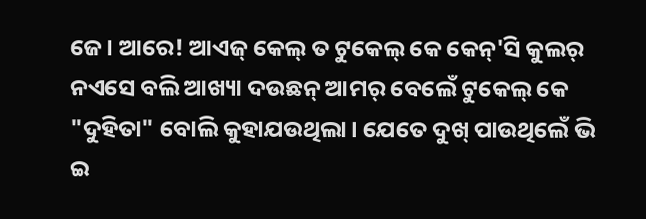ଜେ। ଆରେ! ଆଏଜ୍ କେଲ୍ ତ ଟୁକେଲ୍ କେ କେନ୍'ସି କୁଲର୍ ନଏସେ ବଲି ଆଖ୍ୟା ଦଉଛନ୍ ଆମର୍ ବେଲେଁ ଟୁକେଲ୍ କେ "ଦୁହିତା" ବୋଲି କୁହାଯଉଥିଲା। ଯେତେ ଦୁଖ୍ ପାଉଥିଲେଁ ଭି ଇ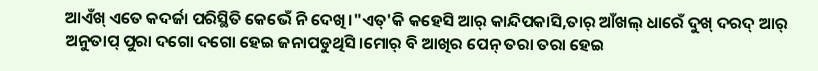ଆଏଁଖ୍ ଏତେ କଦର୍ଜା ପରିସ୍ଥିତି କେଭେଁ ନି ଦେଖି।"ଏତ୍'କି କହେସି ଆର୍ କାନ୍ଦିପକାସି,ତାର୍ ଆଁଖଲ୍ ଧାରେଁ ଦୁଖ୍ ଦରଦ୍ ଆର୍ ଅନୁତାପ୍ ପୁରା ଦଗୋ ଦଗୋ ହେଇ ଜନାପଡୁଥିସି।ମୋର୍ ବି ଆଖିର ପେନ୍ ତରା ତରା ହେଇ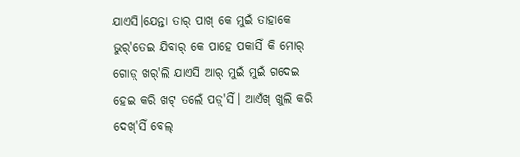ଯାଏସି।ଯେନ୍ତା ତାର୍ ପାଖ୍ କେ ମୁଇଁ ତାହାକେ ଭୁର୍'ତେଇ ଯିବାର୍ କେ ପାହେ ପକାସିଁ କି ମୋର୍ ଗୋଡ଼୍ ଖର୍'ଲି ଯାଏସି ଆର୍ ମୁଇଁ ମୁଇଁ ଗଦେଇ ହେଇ କରି ଖଟ୍ ତଲେଁ ପଡ଼୍'ସିଁ। ଆଏଁଖ୍ ଖୁଲି କରି ଦେଖ୍'ସିଁ ବେଲ୍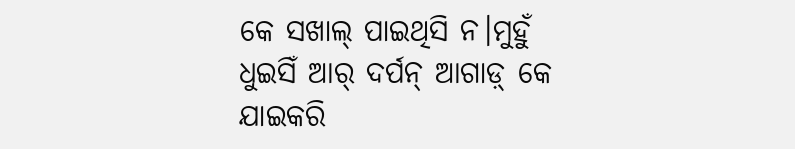କେ ସଖାଲ୍ ପାଇଥିସି ନ।ମୁହୁଁ ଧୁଇସିଁ ଆର୍ ଦର୍ପନ୍ ଆଗାଡ଼୍ କେ ଯାଇକରି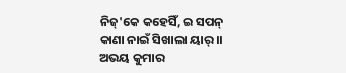ନିଜ୍'କେ କହେସିଁ, ଇ ସପନ୍ କାଣା ନାଇଁ ସିଖାଲା ୟାର୍।।
ଅଭୟ କୁମାର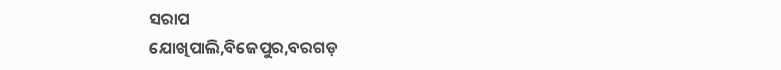ସରାପ
ଯୋଖିପାଲି,ବିଜେପୁର,ବରଗଡ଼